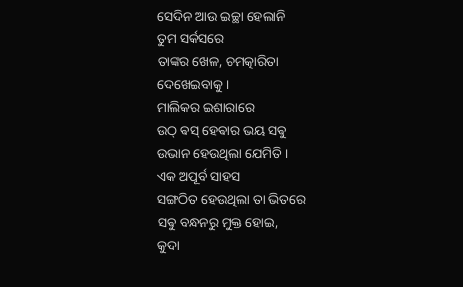ସେଦିନ ଆଉ ଇଚ୍ଛା ହେଲାନି
ତୁମ ସର୍କସରେ
ତାଙ୍କର ଖେଳ, ଚମତ୍କାରିତା
ଦେଖେଇବାକୁ ।
ମାଲିକର ଇଶାରାରେ
ଉଠ୍ ଵସ୍ ହେଵାର ଭୟ ସଵୁ
ଉଭାନ ହେଉଥିଲା ଯେମିତି ।
ଏକ ଅପୂର୍ବ ସାହସ
ସଙ୍ଗଠିତ ହେଉଥିଲା ତା ଭିତରେ
ସଵୁ ବନ୍ଧନରୁ ମୁକ୍ତ ହୋଇ,
କୁଦା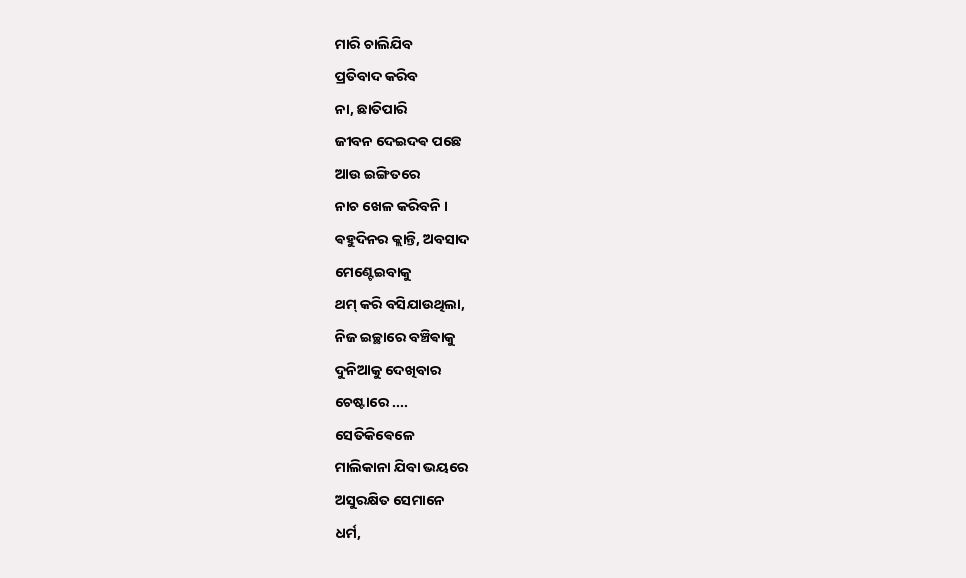ମାରି ଚାଲିଯିବ
ପ୍ରତିବାଦ କରିବ
ନା, ଛାତିପାରି
ଜୀବନ ଦେଇଦଵ ପଛେ
ଆଉ ଇଙ୍ଗିତରେ
ନାଚ ଖେଳ କରିବନି ।
ଵହୁଦିନର କ୍ଲାନ୍ତି, ଅବସାଦ
ମେଣ୍ଟେଇବାକୁ
ଥମ୍ କରି ବସିଯାଉଥିଲା,
ନିଜ ଇଚ୍ଛାରେ ବଞ୍ଚିଵାକୁ
ଦୁନିଆକୁ ଦେଖିବାର
ଚେଷ୍ଟାରେ ....
ସେତିକିଵେଳେ
ମାଲିକାନା ଯିବା ଭୟରେ
ଅସୁରକ୍ଷିତ ସେମାନେ
ଧର୍ମ,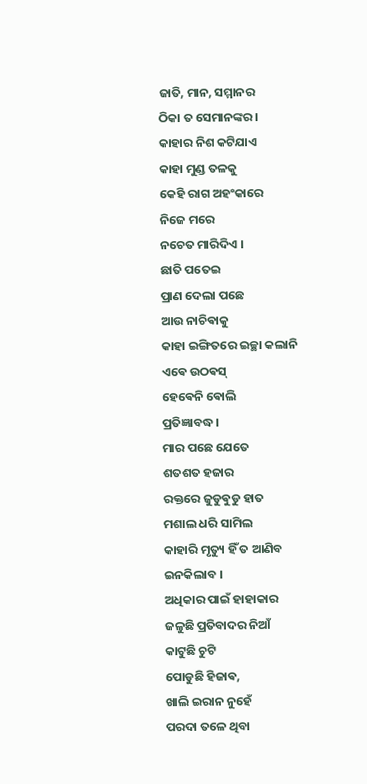ଜାତି, ମାନ, ସମ୍ମାନର
ଠିକା ତ ସେମାନଙ୍କର ।
କାହାର ନିଶ କଟିଯାଏ
କାହା ମୁଣ୍ଡ ତଳକୁ
କେହି ରାଗ ଅହଂକାରେ
ନିଜେ ମରେ
ନଚେତ ମାରିଦିଏ ।
ଛାତି ପତେଇ
ପ୍ରାଣ ଦେଲା ପଛେ
ଆଉ ନାଚିଵାକୁ
କାହା ଇଙ୍ଗିତରେ ଇଚ୍ଛା କଲାନି
ଏଵେ ଉଠଵସ୍
ହେଵେନି ଵୋଲି
ପ୍ରତିଜ୍ଞାବଦ୍ଧ ।
ମାର ପଛେ ଯେତେ
ଶତଶତ ହଜାର
ରକ୍ତରେ ଜୁଡୁଵୁଡୁ ହାତ
ମଶାଲ ଧରି ସାମିଲ
କାହାରି ମୃତ୍ୟୁ ହିଁ ତ ଆଣିବ
ଇନକିଲାବ ।
ଅଧିକାର ପାଇଁ ହାହାକାର
ଜଳୁଛି ପ୍ରତିବାଦର ନିଆଁ
କାଟୁଛି ଚୁଟି
ପୋଡୁଛି ହିଜାଵ,
ଖାଲି ଇରାନ ନୁହେଁ
ପରଦା ତଳେ ଥିବା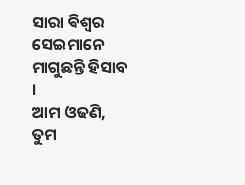ସାରା ଵିଶ୍ଵର
ସେଇମାନେ
ମାଗୁଛନ୍ତି ହିସାବ ।
ଆମ ଓଢଣି,
ତୁମ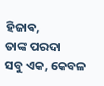ହିଜାଵ,
ତାଙ୍କ ପରଦା
ସବୁ ଏକ, କେବଳ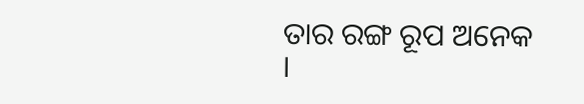ତାର ରଙ୍ଗ ରୂପ ଅନେକ ।